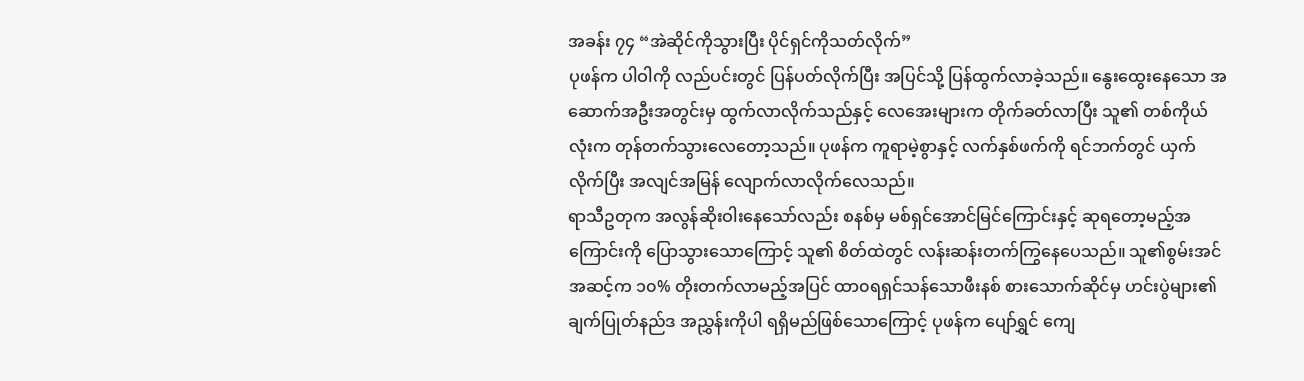အခန်း ၇၄ “အဲဆိုင်ကိုသွားပြီး ပိုင်ရှင်ကိုသတ်လိုက်”
ပုဖန်က ပါဝါကို လည်ပင်းတွင် ပြန်ပတ်လိုက်ပြီး အပြင်သို့ ပြန်ထွက်လာခဲ့သည်။ နွေးထွေးနေသော အဆောက်အဦးအတွင်းမှ ထွက်လာလိုက်သည်နှင့် လေအေးများက တိုက်ခတ်လာပြီး သူ၏ တစ်ကိုယ်လုံးက တုန်တက်သွားလေတော့သည်။ ပုဖန်က ကူရာမဲ့စွာနှင့် လက်နှစ်ဖက်ကို ရင်ဘက်တွင် ယှက်လိုက်ပြီး အလျင်အမြန် လျောက်လာလိုက်လေသည်။
ရာသီဥတုက အလွန်ဆိုးဝါးနေသော်လည်း စနစ်မှ မစ်ရှင်အောင်မြင်ကြောင်းနှင့် ဆုရတော့မည့်အကြောင်းကို ပြောသွားသောကြောင့် သူ၏ စိတ်ထဲတွင် လန်းဆန်းတက်ကြွနေပေသည်။ သူ၏စွမ်းအင်အဆင့်က ၁၀% တိုးတက်လာမည့်အပြင် ထာ၀ရရှင်သန်သောဖီးနစ် စားသောက်ဆိုင်မှ ဟင်းပွဲများ၏ ချက်ပြုတ်နည်ဒ အညွှန်းကိုပါ ရရှိမည်ဖြစ်သောကြောင့် ပုဖန်က ပျော်ရွှင် ကျေ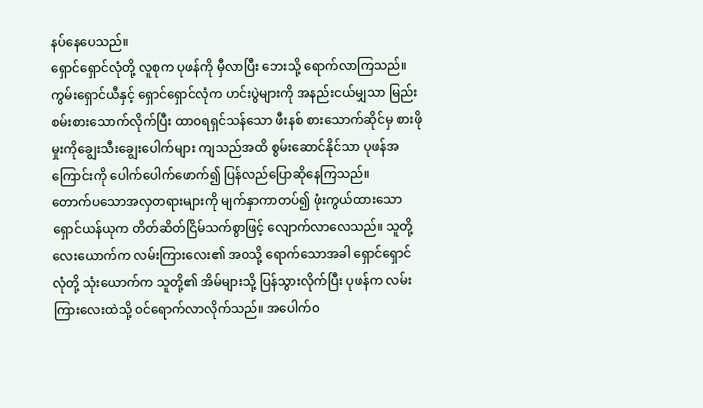နပ်နေပေသည်။
ရှောင်ရှောင်လုံတို့ လူစုက ပုဖန်ကို မှီလာပြီး ဘေးသို့ ရောက်လာကြသည်။ ကွမ်းရှောင်ယီနှင့် ရှောင်ရှောင်လုံက ဟင်းပွဲများကို အနည်းငယ်မျှသာ မြည်းစမ်းစားသောက်လိုက်ပြီး ထာ၀ရရှင်သန်သော ဖီးနစ် စားသောက်ဆိုင်မှ စားဖိုမှုးကိုချွေးသီးချွေးပေါက်များ ကျသည်အထိ စွမ်းဆောင်နိုင်သာ ပုဖန်အကြောင်းကို ပေါက်ပေါက်ဖောက်၍ ပြန်လည်ပြောဆိုနေကြသည်။
တောက်ပသောအလှတရားများကို မျက်နှာကာတပ်၍ ဖုံးကွယ်ထားသော ရှောင်ယန်ယုက တိတ်ဆိတ်ငြိမ်သက်စွာဖြင့် လျောက်လာလေသည်။ သူတို့လေးယောက်က လမ်းကြားလေး၏ အ၀သို့ ရောက်သောအခါ ရှောင်ရှောင်လုံတို့ သုံးယောက်က သူတို့၏ အိမ်များသို့ ပြန်သွားလိုက်ပြီး ပုဖန်က လမ်းကြားလေးထဲသို့ ၀င်ရောက်လာလိုက်သည်။ အပေါက်၀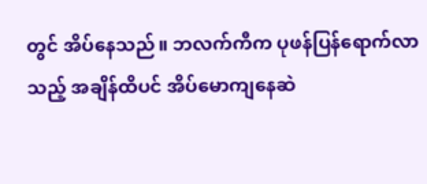တွင် အိပ်နေသည်။ ဘလက်ကီက ပုဖန်ပြန်ရောက်လာသည့် အချိန်ထိပင် အိပ်မောကျနေဆဲ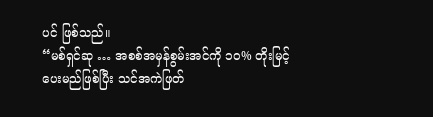ပင် ဖြစ်သည်။
“မစ်ရှင်ဆု … အစစ်အမှန်စွမ်းအင်ကို ၁၀% တိုးမြင့်ပေးမည်ဖြစ်ပြီး သင်အကဲဖြတ်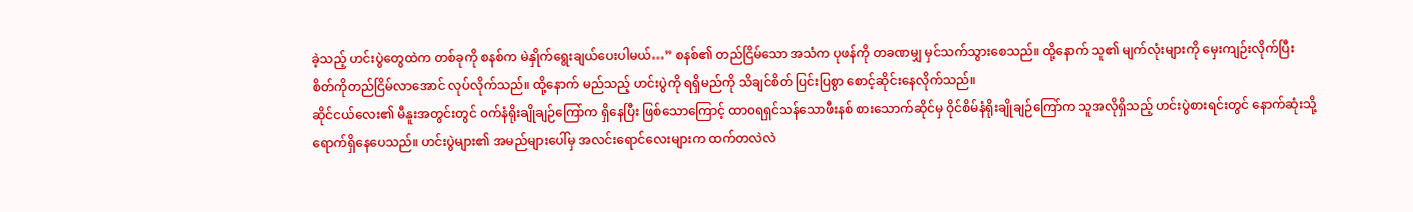ခဲ့သည့် ဟင်းပွဲတွေထဲက တစ်ခုကို စနစ်က မဲနှိုက်ရွေးချယ်ပေးပါမယ်…” စနစ်၏ တည်ငြိမ်သော အသံက ပုဖန်ကို တခဏမျှ မှင်သက်သွားစေသည်။ ထို့နောက် သူ၏ မျက်လုံးများကို မှေးကျဉ်းလိုက်ပြီး စိတ်ကိုတည်ငြိမ်လာအောင် လုပ်လိုက်သည်။ ထို့နောက် မည်သည့် ဟင်းပွဲကို ရရှိမည်ကို သိချင်စိတ် ပြင်းပြစွာ စောင့်ဆိုင်းနေလိုက်သည်။
ဆိုင်ငယ်လေး၏ မီနူးအတွင်းတွင် ၀က်နံရိုးချိုချဉ်ကြော်က ရှိနေပြီး ဖြစ်သောကြောင့် ထာ၀ရရှင်သန်သောဖီးနစ် စားသောက်ဆိုင်မှ ဝိုင်စိမ်နံရိုးချိုချဉ်ကြော်က သူအလိုရှိသည့် ဟင်းပွဲစားရင်းတွင် နောက်ဆုံးသို့ ရောက်ရှိနေပေသည်။ ဟင်းပွဲများ၏ အမည်များပေါ်မှ အလင်းရောင်လေးများက ထက်တလဲလဲ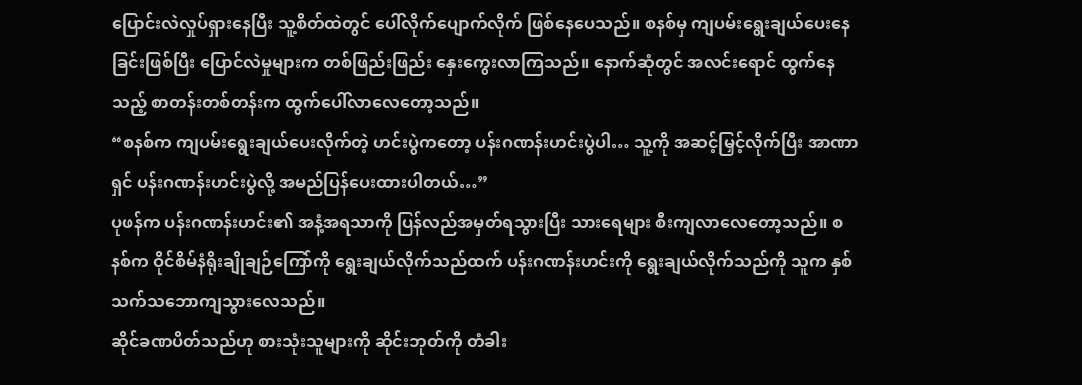ပြောင်းလဲလှုပ်ရှားနေပြီး သူ့စိတ်ထဲတွင် ပေါ်လိုက်ပျောက်လိုက် ဖြစ်နေပေသည်။ စနစ်မှ ကျပမ်းရွေးချယ်ပေးနေခြင်းဖြစ်ပြီး ပြောင်လဲမှုများက တစ်ဖြည်းဖြည်း နှေးကွေးလာကြသည်။ နောက်ဆုံတွင် အလင်းရောင် ထွက်နေသည့် စာတန်းတစ်တန်းက ထွက်ပေါ်လာလေတော့သည်။
“စနစ်က ကျပမ်းရွေးချယ်ပေးလိုက်တဲ့ ဟင်းပွဲကတော့ ပန်းဂဏန်းဟင်းပွဲပါ… သူ့ကို အဆင့်မြှင့်လိုက်ပြီး အာဏာရှင် ပန်းဂဏန်းဟင်းပွဲလို့ အမည်ပြန်ပေးထားပါတယ်…”
ပုဖန်က ပန်းဂဏန်းဟင်း၏ အနံ့အရသာကို ပြန်လည်အမှတ်ရသွားပြီး သားရေများ စီးကျလာလေတော့သည်။ စနစ်က ဝိုင်စိမ်နံရိုးချိုချဉ်ကြော်ကို ရွေးချယ်လိုက်သည်ထက် ပန်းဂဏန်းဟင်းကို ရွေးချယ်လိုက်သည်ကို သူက နှစ်သက်သဘောကျသွားလေသည်။
ဆိုင်ခဏပိတ်သည်ဟု စားသုံးသူများကို ဆိုင်းဘုတ်ကို တံခါး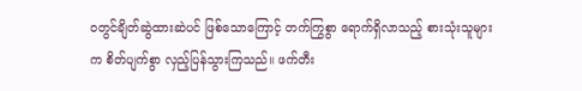၀တွင်ချိတ်ဆွဲထားဆဲပင် ဖြစ်သောကြောင့် တက်ကြွစွာ ရောက်ရှိလာသည့် စားသုံးသူများက စိတ်ပျက်စွာ လှည့်ပြန်သွားကြသည်။ ဖက်တီး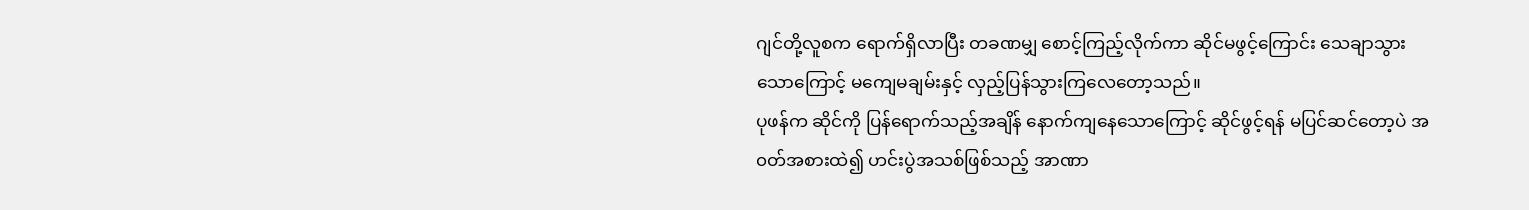ဂျင်တို့လူစက ရောက်ရှိလာပြီး တခဏမျှ စောင့်ကြည့်လိုက်ကာ ဆိုင်မဖွင့်ကြောင်း သေချာသွားသောကြောင့် မကျေမချမ်းနှင့် လှည့်ပြန်သွားကြလေတော့သည်။
ပုဖန်က ဆိုင်ကို ပြန်ရောက်သည့်အချိန် နောက်ကျနေသောကြောင့် ဆိုင်ဖွင့်ရန် မပြင်ဆင်တော့ပဲ အ၀တ်အစားထဲ၍ ဟင်းပွဲအသစ်ဖြစ်သည့် အာဏာ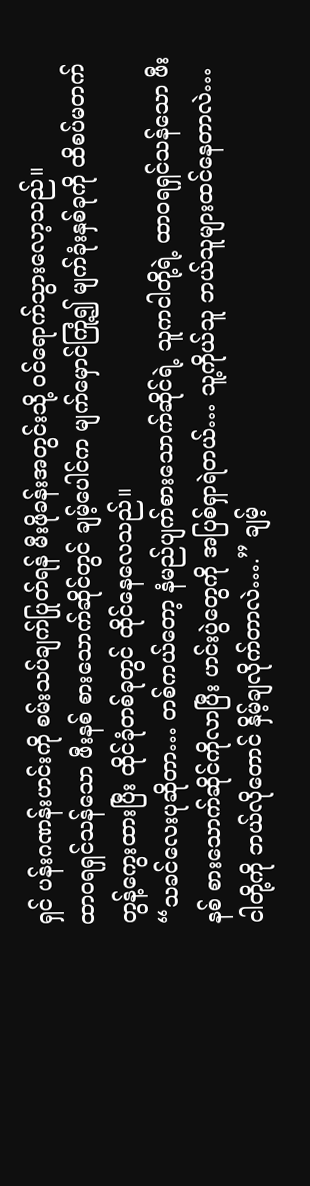ရှင် ပန်းဂဏန်းဟင်းကို စမ်းသပ်ချက်ပြုတ်ရန် မီးဖိုခန်းအတွင်းသို့ ၀င်ရောက်သွားလော့သည်။
ထာ၀ရရှင်သန်သော ဖီးနစ် စားသောက်ဆိုင်တွင် ချမ့်ပေါင်က မျက်မှောင်ကြုံ့၍ မျက်ခုံးနှစ်ခုကို ထိစပ်မတက် တွန့်ကွေးထားပြီး ထိုင်ခုံတစ်ခုတွင် ထိုင်နေလေသည်။
“သခင်လေးပုဆိုတာ… တစ်ကယ်တော့ နံမည်ပျက်စားသောက်ဆိုင်ရဲ့ သူကငါတို့ရဲ့ ထာ၀ရရှင်သန်သော ဖီးနစ် စားသောက်ဆိုင်ကိုလာပြီး ဟင်းပွဲတွေကို အပြစ်ရှာရဲတယ်… သူ့ကိုယ်သူ ဘယ်သူများထင်နေတာလဲ… ငါတို့ကို ဘယ်လိုတောင် နှိမ့်ချလိုက်တာလဲ….” ချမ့်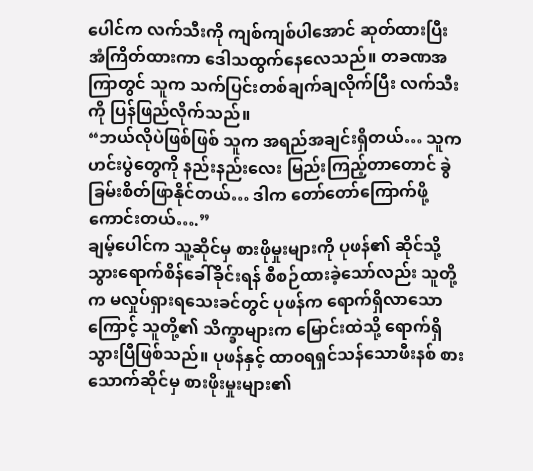ပေါင်က လက်သီးကို ကျစ်ကျစ်ပါအောင် ဆုတ်ထားပြီး အံကြိတ်ထားကာ ဒေါသထွက်နေလေသည်။ တခဏအကြာတွင် သူက သက်ပြင်းတစ်ချက်ချလိုက်ပြီး လက်သီးကို ပြန်ဖြည်လိုက်သည်။
“ဘယ်လိုပဲဖြစ်ဖြစ် သူက အရည်အချင်းရှိတယ်… သူက ဟင်းပွဲတွေကို နည်းနည်းလေး မြည်းကြည့်တာတောင် ခွဲခြမ်းစိတ်ဖြာနိုင်တယ်… ဒါက တော်တော်ကြောက်ဖို့ကောင်းတယ်….”
ချမ့်ပေါင်က သူ့ဆိုင်မှ စားဖိုမှုးများကို ပုဖန်၏ ဆိုင်သို့ သွားရောက်စိန်ခေါ်ခိုင်းရန် စီစဉ်ထားခဲ့သော်လည်း သူတို့က မလှုပ်ရှားရသေးခင်တွင် ပုဖန်က ရောက်ရှိလာသောကြောင့် သူတို့၏ သိက္ခာများက မြောင်းထဲသို့ ရောက်ရှိသွားပြီဖြစ်သည်။ ပုဖန်နှင့် ထာ၀ရရှင်သန်သောဖီးနစ် စားသောက်ဆိုင်မှ စားဖိုးမှုးများ၏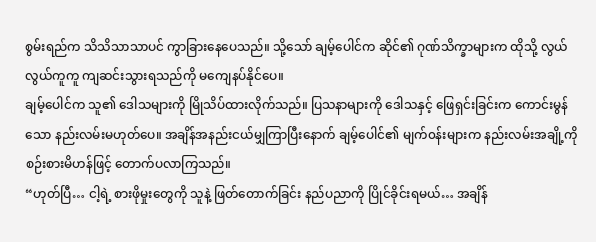စွမ်းရည်က သိသိသာသာပင် ကွာခြားနေပေသည်။ သို့သော် ချမ့်ပေါင်က ဆိုင်၏ ဂုဏ်သိက္ခာများက ထိုသို့ လွယ်လွယ်ကူကူ ကျဆင်းသွားရသည်ကို မကျေနပ်နိုင်ပေ။
ချမ့်ပေါင်က သူ၏ ဒေါသများကို မြိုသိပ်ထားလိုက်သည်။ ပြသနာများကို ဒေါသနှင့် ဖြေရှင်းခြင်းက ကောင်းမွန်သော နည်းလမ်းမဟုတ်ပေ။ အချိန်အနည်းငယ်မျှကြာပြီးနောက် ချမ့်ပေါင်၏ မျက်၀န်းများက နည်းလမ်းအချို့ကို စဉ်းစားမိဟန်ဖြင့် တောက်ပလာကြသည်။
“ဟုတ်ပြီ… ငါ့ရဲ့ စားဖိုမှုးတွေကို သူနဲ့ ဖြတ်တောက်ခြင်း နည်ပညာကို ပြိုင်ခိုင်းရမယ်… အချိန်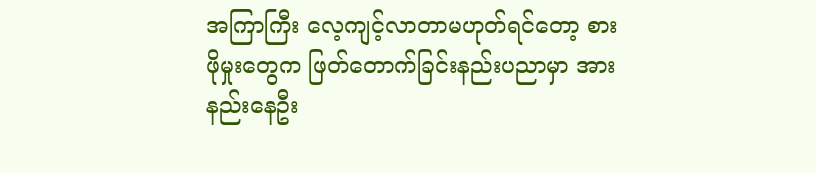အကြာကြီး လေ့ကျင့်လာတာမဟုတ်ရင်တော့ စားဖိုမှုးတွေက ဖြတ်တောက်ခြင်းနည်းပညာမှာ အားနည်းနေဦး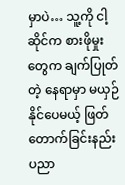မှာပဲ… သူ့ကို ငါ့ဆိုင်က စားဖိုမှုးတွေက ချက်ပြုတ်တဲ့ နေရာမှာ မယှဉ်နိုင်ပေမယ့် ဖြတ်တောက်ခြင်းနည်းပညာ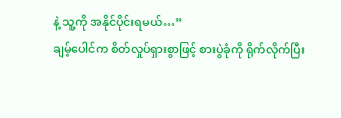နဲ့ သူ့ကို အနိုင်ပိုင်းရမယ်…”
ချမ့်ပေါင်က စိတ်လှုပ်ရှားစွာဖြင့် စားပွဲခုံကို ရိုက်လိုက်ပြီး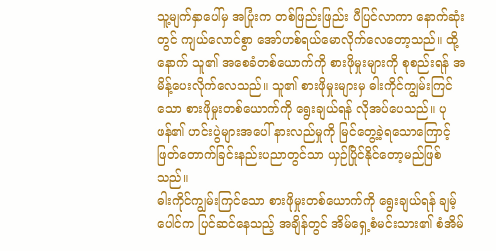သူ့မျက်နှာပေါ်မှ အပြုံးက တစ်ဖြည်းဖြည်း ပီပြင်လာကာ နောက်ဆုံးတွင် ကျယ်လောင်စွာ အော်ဟစ်ရယ်မောလိုက်လေတော့သည်။ ထို့နောက် သူ၏ အစေခံတစ်ယောက်ကို စားဖိုမှုးများကို စုစည်းရန် အမိန့်ပေးလိုက်လေသည်။ သူ၏ စားဖိုမှုးများမှ ဓါးကိုင်ကျွမ်းကြင်သော စားဖိုမှုးတစ်ယောက်ကို ရွေးချယ်ရန် လိုအပ်ပေသည်။ ပုဖန်၏ ဟင်းပွဲများအပေါ် နားလည်မှုကို မြင်တွေ့ခဲ့ရသောကြောင့် ဖြတ်တောက်ခြင်းနည်းပညာတွင်သာ ယှဉ်ပြိုင်နိုင်တော့မည်ဖြစ်သည်။
ဓါးကိုင်ကျွမ်းကြင်သော စားဖိုမှုးတစ်ယောက်ကို ရွေးချယ်ရန် ချမ့်ပေါင်က ပြင်ဆင်နေသည့် အချိန်တွင် အိမ်ရှေ့စံမင်းသား၏ စံအိမ်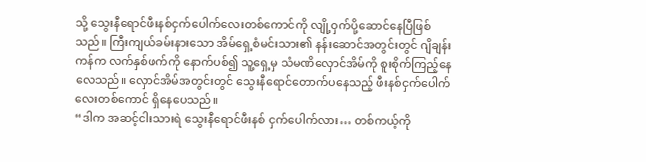သို့ သွေးနီရောင်ဖီးနစ်ငှက်ပေါက်လေးတစ်ကောင်ကို လျို့ဝှက်ပို့ဆောင်နေပြီဖြစ်သည်။ ကြီးကျယ်ခမ်းနားသော အိမ်ရှေ့စံမင်းသား၏ နန်းဆောင်အတွင်းတွင် ဂျိချန်းကန်က လက်နှစ်ဖက်ကို နောက်ပစ်၍ သူ့ရှေ့မှ သံမဏိလှောင်အိမ်ကို စူးစိုက်ကြည့်နေလေသည်။ လှောင်အိမ်အတွင်းတွင် သွေးနီရောင်တောက်ပနေသည့် ဖီးနစ်ငှက်ပေါက်လေးတစ်ကောင် ရှိနေပေသည်။
“ဒါက အဆင့်ငါးသားရဲ သွေးနီရောင်ဖီးနစ် ငှက်ပေါက်လား… တစ်ကယ့်ကို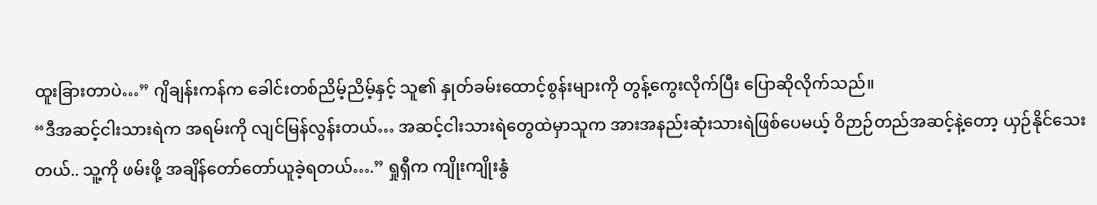ထူးခြားတာပဲ…” ဂျိချန်းကန်က ခေါင်းတစ်ညိမ့်ညိမ့်နှင့် သူ၏ နှုတ်ခမ်းထောင့်စွန်းများကို တွန့်ကွေးလိုက်ပြီး ပြောဆိုလိုက်သည်။
“ဒီအဆင့်ငါးသားရဲက အရမ်းကို လျင်မြန်လွန်းတယ်… အဆင့်ငါးသားရဲတွေထဲမှာသူက အားအနည်းဆုံးသားရဲဖြစ်ပေမယ့် ဝိဉာဉ်တည်အဆင့်နဲ့တော့ ယှဉ်နိုင်သေးတယ်.. သူ့ကို ဖမ်းဖို့ အချိန်တော်တော်ယူခဲ့ရတယ်….” ရှုရှီက ကျိုးကျိုးနွံ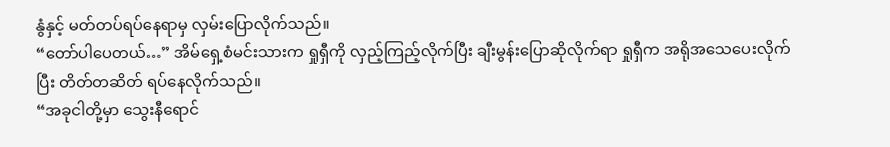နွံနှင့် မတ်တပ်ရပ်နေရာမှ လှမ်းပြောလိုက်သည်။
“တော်ပါပေတယ်…” အိမ်ရှေ့စံမင်းသားက ရှုရှီကို လှည့်ကြည့်လိုက်ပြီး ချီးမွန်းပြောဆိုလိုက်ရာ ရှုရှီက အရိုအသေပေးလိုက်ပြီး တိတ်တဆိတ် ရပ်နေလိုက်သည်။
“အခုငါတို့မှာ သွေးနီရောင်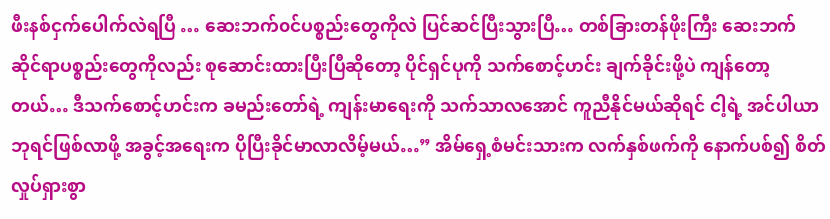ဖီးနစ်ငှက်ပေါက်လဲရပြီ … ဆေးဘက်၀င်ပစ္စည်းတွေကိုလဲ ပြင်ဆင်ပြီးသွားပြီ… တစ်ခြားတန်ဖိုးကြီး ဆေးဘက်ဆိုင်ရာပစ္စည်းတွေကိုလည်း စုဆောင်းထားပြီးပြီဆိုတော့ ပိုင်ရှင်ပုကို သက်စောင့်ဟင်း ချက်ခိုင်းဖို့ပဲ ကျန်တော့တယ်… ဒီသက်စောင့်ဟင်းက ခမည်းတော်ရဲ့ ကျန်းမာရေးကို သက်သာလအောင် ကူညီနိုင်မယ်ဆိုရင် ငါ့ရဲ့ အင်ပါယာဘုရင်ဖြစ်လာဖို့ အခွင့်အရေးက ပိုပြီးခိုင်မာလာလိမ့်မယ်…” အိမ်ရှေ့စံမင်းသားက လက်နှစ်ဖက်ကို နောက်ပစ်၍ စိတ်လှုပ်ရှားစွာ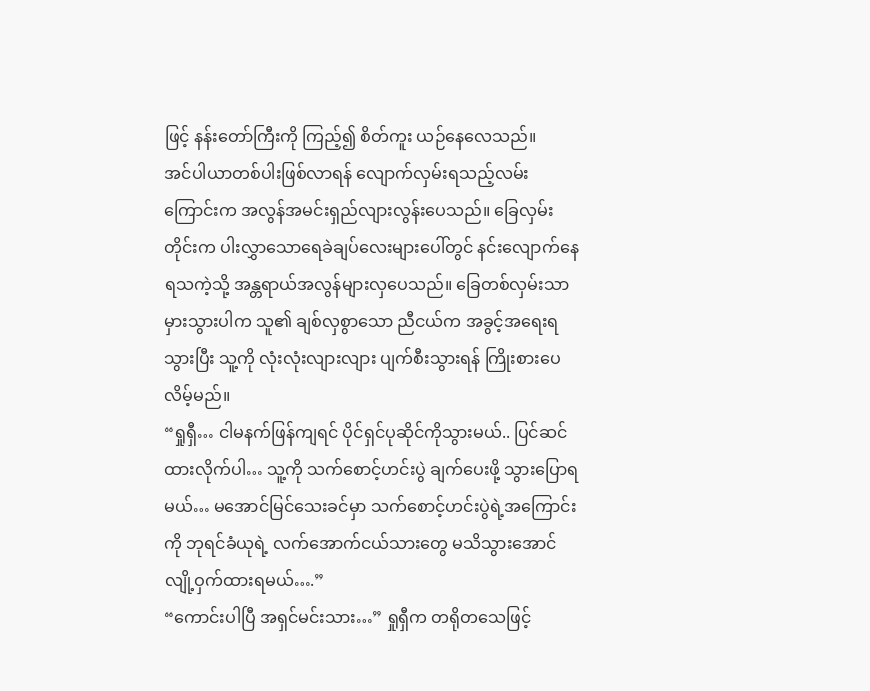ဖြင့် နန်းတော်ကြီးကို ကြည့်၍ စိတ်ကူး ယဉ်နေလေသည်။
အင်ပါယာတစ်ပါးဖြစ်လာရန် လျောက်လှမ်းရသည့်လမ်းကြောင်းက အလွန်အမင်းရှည်လျားလွန်းပေသည်။ ခြေလှမ်းတိုင်းက ပါးလွှာသောရေခဲချပ်လေးများပေါ်တွင် နင်းလျောက်နေရသကဲ့သို့ အန္တရာယ်အလွန်များလှပေသည်။ ခြေတစ်လှမ်းသာမှားသွားပါက သူ၏ ချစ်လှစွာသော ညီငယ်က အခွင့်အရေးရသွားပြီး သူ့ကို လုံးလုံးလျားလျား ပျက်စီးသွားရန် ကြိုးစားပေလိမ့်မည်။
“ရှုရှီ… ငါမနက်ဖြန်ကျရင် ပိုင်ရှင်ပုဆိုင်ကိုသွားမယ်.. ပြင်ဆင်ထားလိုက်ပါ… သူ့ကို သက်စောင့်ဟင်းပွဲ ချက်ပေးဖို့ သွားပြောရမယ်… မအောင်မြင်သေးခင်မှာ သက်စောင့်ဟင်းပွဲရဲ့အကြောင်းကို ဘုရင်ခံယုရဲ့ လက်အောက်ငယ်သားတွေ မသိသွားအောင် လျို့ဝှက်ထားရမယ်….”
“ကောင်းပါပြီ အရှင်မင်းသား…” ရှုရှီက တရိုတသေဖြင့်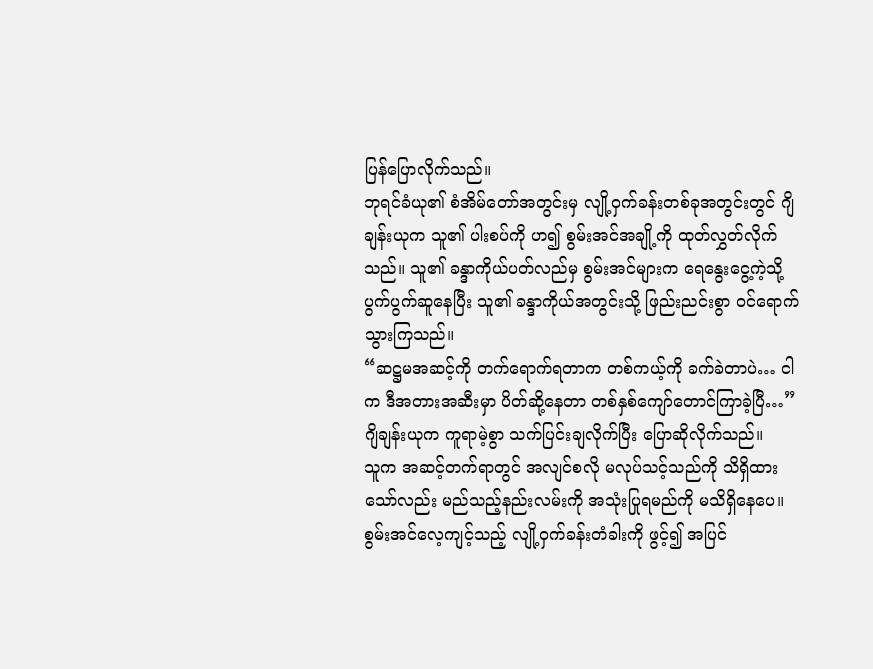ပြန်ပြောလိုက်သည်။
ဘုရင်ခံယု၏ စံအိမ်တော်အတွင်းမှ လျို့ဝှက်ခန်းတစ်ခုအတွင်းတွင် ဂျိချန်းယုက သူ၏ ပါးစပ်ကို ဟ၍ စွမ်းအင်အချို့ကို ထုတ်လွှတ်လိုက်သည်။ သူ၏ ခန္ဒာကိုယ်ပတ်လည်မှ စွမ်းအင်များက ရေနွေးငွေ့ကဲ့သို့ ပွက်ပွက်ဆူနေပြီး သူ၏ ခန္ဒာကိုယ်အတွင်းသို့ ဖြည်းညင်းစွာ ၀င်ရောက်သွားကြသည်။
“ဆဋ္ဌမအဆင့်ကို တက်ရောက်ရတာက တစ်ကယ့်ကို ခက်ခဲတာပဲ… ငါက ဒီအတားအဆီးမှာ ပိတ်ဆို့နေတာ တစ်နှစ်ကျော်တောင်ကြာခဲ့ပြီ…” ဂျိချန်းယုက ကူရာမဲ့စွာ သက်ပြင်းချလိုက်ပြီး ပြောဆိုလိုက်သည်။
သူက အဆင့်တက်ရာတွင် အလျင်စလို မလုပ်သင့်သည်ကို သိရှိထားသော်လည်း မည်သည့်နည်းလမ်းကို အသုံးပြုရမည်ကို မသိရှိနေပေ။ စွမ်းအင်လေ့ကျင့်သည့် လျို့ဝှက်ခန်းတံခါးကို ဖွင့်၍ အပြင်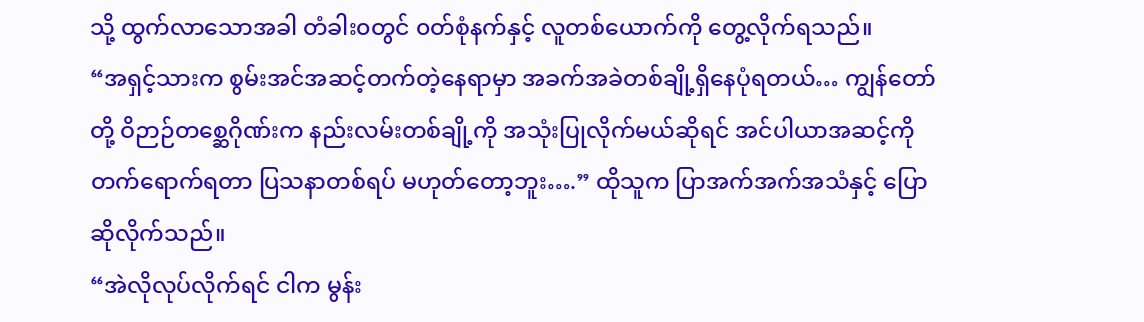သို့ ထွက်လာသောအခါ တံခါး၀တွင် ၀တ်စုံနက်နှင့် လူတစ်ယောက်ကို တွေ့လိုက်ရသည်။
“အရှင့်သားက စွမ်းအင်အဆင့်တက်တဲ့နေရာမှာ အခက်အခဲတစ်ချို့ရှိနေပုံရတယ်… ကျွန်တော်တို့ ဝိဉာဉ်တစ္ဆေဂိုဏ်းက နည်းလမ်းတစ်ချို့ကို အသုံးပြုလိုက်မယ်ဆိုရင် အင်ပါယာအဆင့်ကို တက်ရောက်ရတာ ပြသနာတစ်ရပ် မဟုတ်တော့ဘူး….” ထိုသူက ပြာအက်အက်အသံနှင့် ပြောဆိုလိုက်သည်။
“အဲလိုလုပ်လိုက်ရင် ငါက မွန်း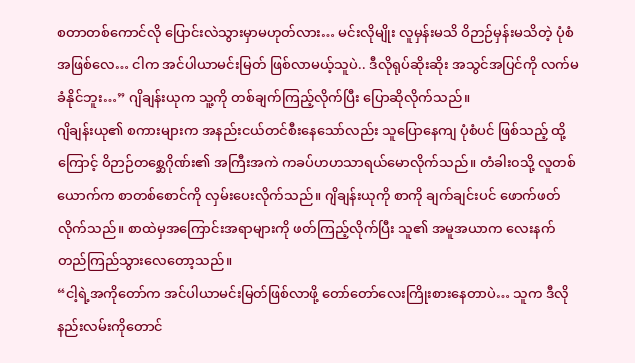စတာတစ်ကောင်လို ပြောင်းလဲသွားမှာမဟုတ်လား… မင်းလိုမျိုး လူမှန်းမသိ ဝိဉာဉ်မှန်းမသိတဲ့ ပုံစံအဖြစ်လေ… ငါက အင်ပါယာမင်းမြတ် ဖြစ်လာမယ့်သူပဲ.. ဒီလိုရုပ်ဆိုးဆိုး အသွင်အပြင်ကို လက်မခံနိုင်ဘူး…” ဂျိချန်းယုက သူ့ကို တစ်ချက်ကြည့်လိုက်ပြီး ပြောဆိုလိုက်သည်။
ဂျိချန်းယု၏ စကားများက အနည်းငယ်တင်စီးနေသော်လည်း သူပြောနေကျ ပုံစံပင် ဖြစ်သည့် ထို့ကြောင့် ဝိဉာဉ်တစ္ဆေဂိုဏ်း၏ အကြီးအကဲ ကခပ်ဟဟသာရယ်မောလိုက်သည်။ တံခါး၀သို့ လူတစ်ယောက်က စာတစ်စောင်ကို လှမ်းပေးလိုက်သည်။ ဂျိချန်းယုကို စာကို ချက်ချင်းပင် ဖောက်ဖတ်လိုက်သည်။ စာထဲမှအကြောင်းအရာများကို ဖတ်ကြည့်လိုက်ပြီး သူ၏ အမူအယာက လေးနက်တည်ကြည်သွားလေတော့သည်။
“ငါ့ရဲ့အကိုတော်က အင်ပါယာမင်းမြတ်ဖြစ်လာဖို့ တော်တော်လေးကြိုးစားနေတာပဲ… သူက ဒီလိုနည်းလမ်းကိုတောင်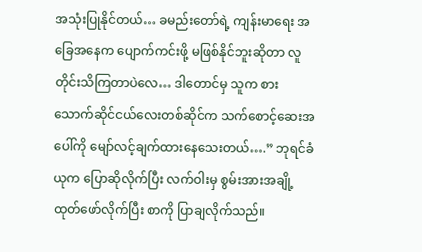အသုံးပြုနိုင်တယ်… ခမည်းတော်ရဲ့ ကျန်းမာရေး အခြေအနေက ပျောက်ကင်းဖို့ မဖြစ်နိုင်ဘူးဆိုတာ လူတိုင်းသိကြတာပဲလေ… ဒါတောင်မှ သူက စားသောက်ဆိုင်ငယ်လေးတစ်ဆိုင်က သက်စောင့်ဆေးအပေါ်ကို မျော်လင့်ချက်ထားနေသေးတယ်….” ဘုရင်ခံယုက ပြောဆိုလိုက်ပြီး လက်ဝါးမှ စွမ်းအားအချို့ထုတ်ဖော်လိုက်ပြီး စာကို ပြာချလိုက်သည်။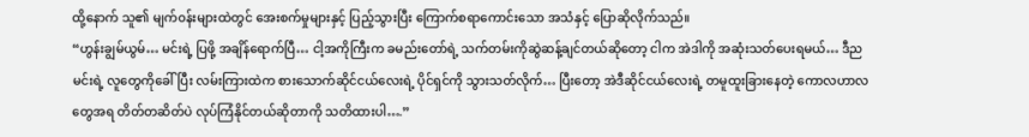ထို့နောက် သူ၏ မျက်၀န်းများထဲတွင် အေးစက်မှုများနှင့် ပြည့်သွားပြီး ကြောက်စရာကောင်းသော အသံနှင့် ပြောဆိုလိုက်သည်။
“ဟွန်းချွမ်ယွမ်… မင်းရဲ့ ပြဖို့ အချိန်ရောက်ပြီ… ငါ့အကိုကြီးက ခမည်းတော်ရဲ့ သက်တမ်းကိုဆွဲဆန့်ချင်တယ်ဆိုတော့ ငါက အဲဒါကို အဆုံးသတ်ပေးရမယ်… ဒီည မင်းရဲ့ လူတွေကိုခေါ်ပြီး လမ်းကြားထဲက စားသောက်ဆိုင်ငယ်လေးရဲ့ ပိုင်ရှင်ကို သွားသတ်လိုက်… ပြီးတော့ အဲဒီဆိုင်ငယ်လေးရဲ့ တမူထူးခြားနေတဲ့ ကောလဟာလတွေအရ တိတ်တဆိတ်ပဲ လုပ်ကြံနိုင်တယ်ဆိုတာကို သတိထားပါ….”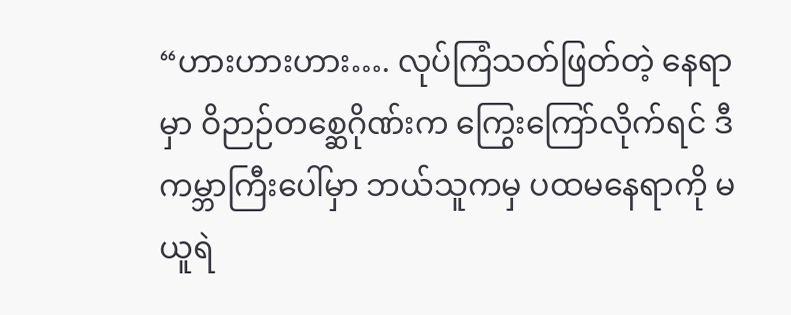“ဟားဟားဟား…. လုပ်ကြံသတ်ဖြတ်တဲ့ နေရာမှာ ဝိဉာဉ်တစ္ဆေဂိုဏ်းက ကြွေးကြော်လိုက်ရင် ဒီကမ္ဘာကြီးပေါ်မှာ ဘယ်သူကမှ ပထမနေရာကို မယူရဲ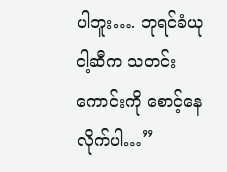ပါဘူး…. ဘုရင်ခံယု ငါ့ဆီက သတင်းကောင်းကို စောင့်နေလိုက်ပါ…”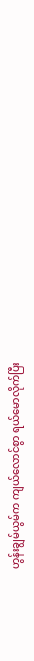ဟွန်းချွမ်ယွမ်က ကျယ်လောင်စွာ ရယ်မောလိုက်ပြီး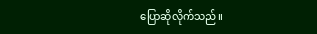ပြောဆိုလိုက်သည်။